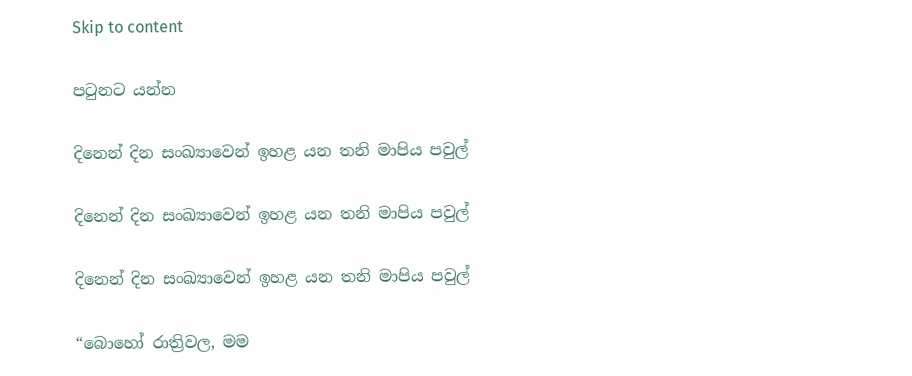Skip to content

පටුනට යන්න

දිනෙන් දින සංඛ්‍යාවෙන් ඉහළ යන තනි මාපිය පවුල්

දිනෙන් දින සංඛ්‍යාවෙන් ඉහළ යන තනි මාපිය පවුල්

දිනෙන් දින සංඛ්‍යාවෙන් ඉහළ යන තනි මාපිය පවුල්

“බොහෝ රාත්‍රිවල, මම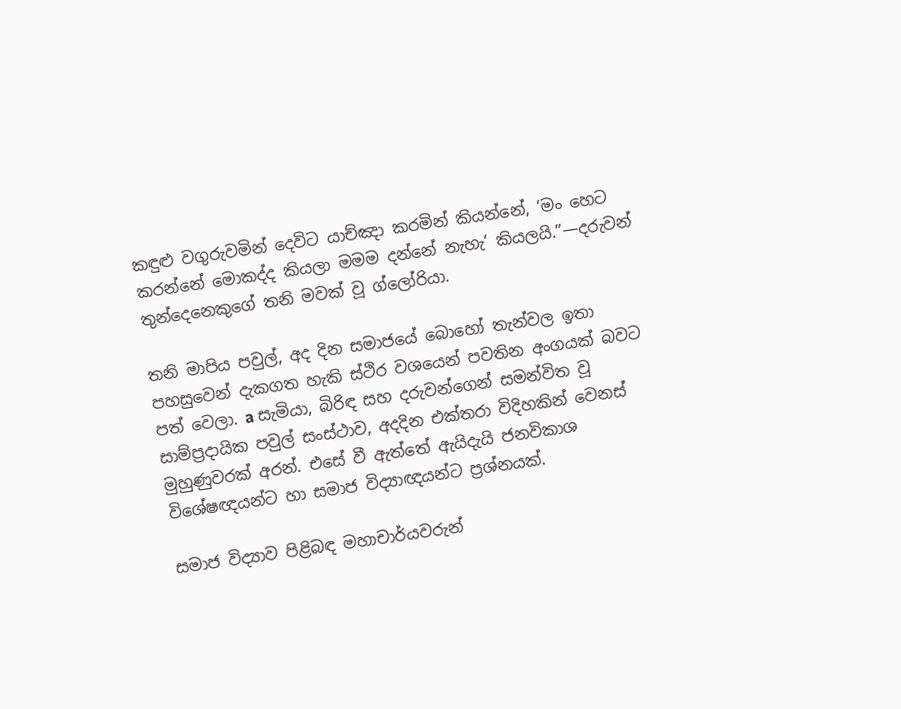කඳුළු වගුරුවමින් දෙවිට යාච්ඤා කරමින් කියන්නේ, ‘මං හෙට කරන්නේ මොකද්ද කියලා මමම දන්නේ නැහැ’ කියලයි.”—දරුවන් තුන්දෙනෙකුගේ තනි මවක් වූ ග්ලෝරියා.

තනි මාපිය පවුල්, අද දින සමාජයේ බොහෝ තැන්වල ඉතා පහසුවෙන් දැකගත හැකි ස්ථිර වශයෙන් පවතින අංගයක් බවට පත් වෙලා. a සැමියා, බිරිඳ සහ දරුවන්ගෙන් සමන්විත වූ සාම්ප්‍රදායික පවුල් සංස්ථාව, අදදින එක්තරා විදිහකින් වෙනස් මුහුණුවරක් අරන්. එසේ වී ඇත්තේ ඇයිදැයි ජනවිකාශ විශේෂඥයන්ට හා සමාජ විද්‍යාඥයන්ට ප්‍රශ්නයක්.

සමාජ විද්‍යාව පිළිබඳ මහාචාර්යවරුන්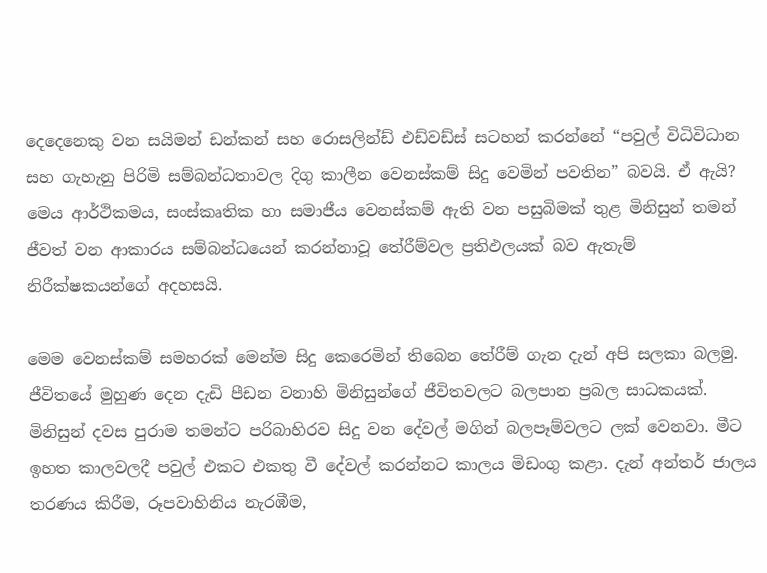දෙදෙනෙකු වන සයිමන් ඩන්කන් සහ රොසලින්ඩ් එඩ්වඩ්ස් සටහන් කරන්නේ “පවුල් විධිවිධාන සහ ගැහැනු පිරිමි සම්බන්ධතාවල දිගු කාලීන වෙනස්කම් සිදු වෙමින් පවතින” බවයි. ඒ ඇයි? මෙය ආර්ථිකමය, සංස්කෘතික හා සමාජීය වෙනස්කම් ඇති වන පසුබිමක් තුළ මිනිසුන් තමන් ජීවත් වන ආකාරය සම්බන්ධයෙන් කරන්නාවූ තේරීම්වල ප්‍රතිඵලයක් බව ඇතැම් නිරීක්ෂකයන්ගේ අදහසයි.

මෙම වෙනස්කම් සමහරක් මෙන්ම සිදු කෙරෙමින් තිබෙන තේරීම් ගැන දැන් අපි සලකා බලමු. ජීවිතයේ මුහුණ දෙන දැඩි පීඩන වනාහි මිනිසුන්ගේ ජීවිතවලට බලපාන ප්‍රබල සාධකයක්. මිනිසුන් දවස පුරාම තමන්ට පරිබාහිරව සිදු වන දේවල් මගින් බලපෑම්වලට ලක් වෙනවා. මීට ඉහත කාලවලදී පවුල් එකට එකතු වී දේවල් කරන්නට කාලය මිඩංගු කළා. දැන් අන්තර් ජාලය තරණය කිරීම, රූපවාහිනිය නැරඹීම,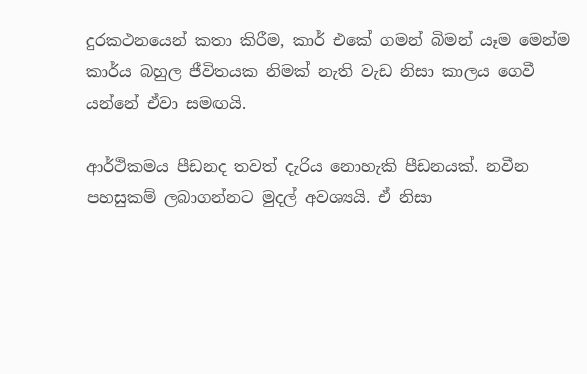දුරකථනයෙන් කතා කිරීම, කාර් එකේ ගමන් බිමන් යෑම මෙන්ම කාර්ය බහුල ජීවිතයක නිමක් නැති වැඩ නිසා කාලය ගෙවී යන්නේ ඒවා සමඟයි.

ආර්ථිකමය පීඩනද තවත් දැරිය නොහැකි පීඩනයක්. නවීන පහසුකම් ලබාගන්නට මුදල් අවශ්‍යයි. ඒ නිසා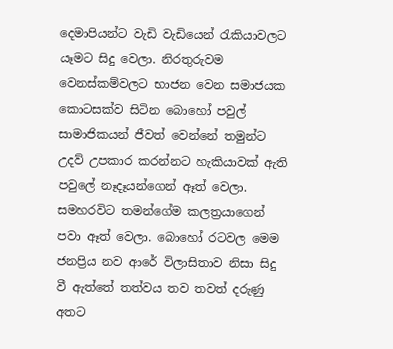දෙමාපියන්ට වැඩි වැඩියෙන් රැකියාවලට යෑමට සිදු වෙලා. නිරතුරුවම වෙනස්කම්වලට භාජන වෙන සමාජයක කොටසක්ව සිටින බොහෝ පවුල් සාමාජිකයන් ජීවත් වෙන්නේ තමුන්ට උදව් උපකාර කරන්නට හැකියාවක් ඇති පවුලේ නෑදෑයන්ගෙන් ඈත් වෙලා. සමහරවිට තමන්ගේම කලත්‍රයාගෙන් පවා ඈත් වෙලා. බොහෝ රටවල මෙම ජනප්‍රිය නව ආරේ විලාසිතාව නිසා සිදු වී ඇත්තේ තත්වය තව තවත් දරුණු අතට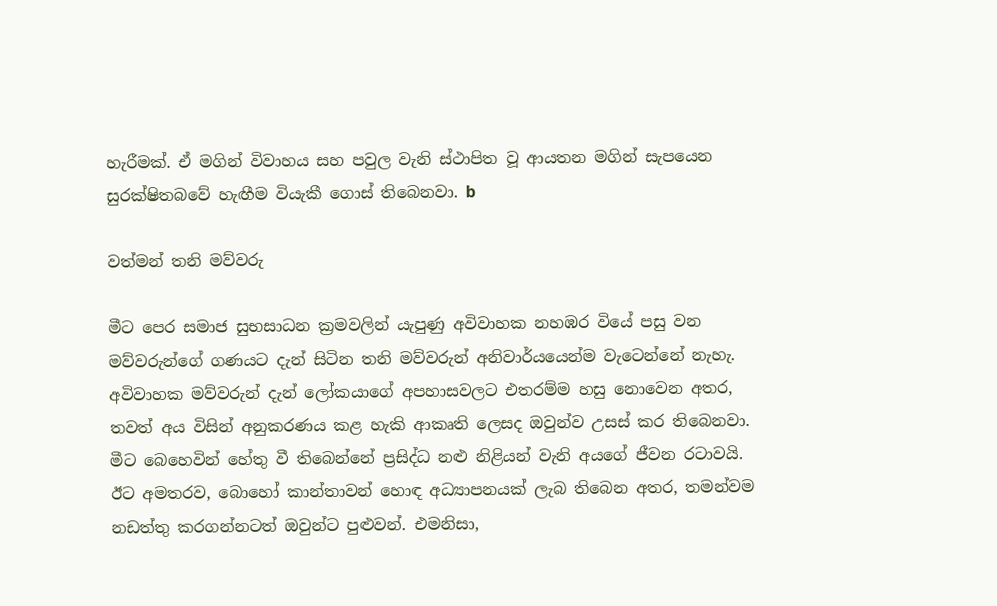හැරීමක්. ඒ මගින් විවාහය සහ පවුල වැනි ස්ථාපිත වූ ආයතන මගින් සැපයෙන සුරක්ෂිතබවේ හැඟීම වියැකී ගොස් තිබෙනවා. b

වත්මන් තනි මව්වරු

මීට පෙර සමාජ සුභසාධන ක්‍රමවලින් යැපුණු අවිවාහක නහඹර වියේ පසු වන මව්වරුන්ගේ ගණයට දැන් සිටින තනි මව්වරුන් අනිවාර්යයෙන්ම වැටෙන්නේ නැහැ. අවිවාහක මව්වරුන් දැන් ලෝකයාගේ අපහාසවලට එතරම්ම හසු නොවෙන අතර, තවත් අය විසින් අනුකරණය කළ හැකි ආකෘති ලෙසද ඔවුන්ව උසස් කර තිබෙනවා. මීට බෙහෙවින් හේතු වී තිබෙන්නේ ප්‍රසිද්ධ නළු නිළියන් වැනි අයගේ ජීවන රටාවයි. ඊට අමතරව, බොහෝ කාන්තාවන් හොඳ අධ්‍යාපනයක් ලැබ තිබෙන අතර, තමන්වම නඩත්තු කරගන්නටත් ඔවුන්ට පුළුවන්. එමනිසා,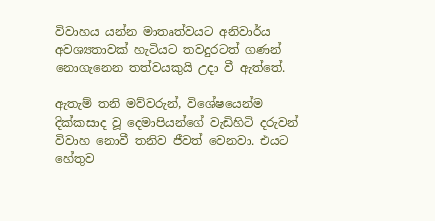විවාහය යන්න මාතෘත්වයට අනිවාර්ය අවශ්‍යතාවක් හැටියට තවදුරටත් ගණන් නොගැනෙන තත්වයකුයි උදා වී ඇත්තේ.

ඇතැම් තනි මව්වරුන්, විශේෂයෙන්ම දික්කසාද වූ දෙමාපියන්ගේ වැඩිහිටි දරුවන් විවාහ නොවී තනිව ජීවත් වෙනවා. එයට හේතුව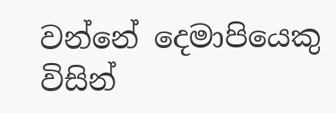වන්නේ දෙමාපියෙකු විසින්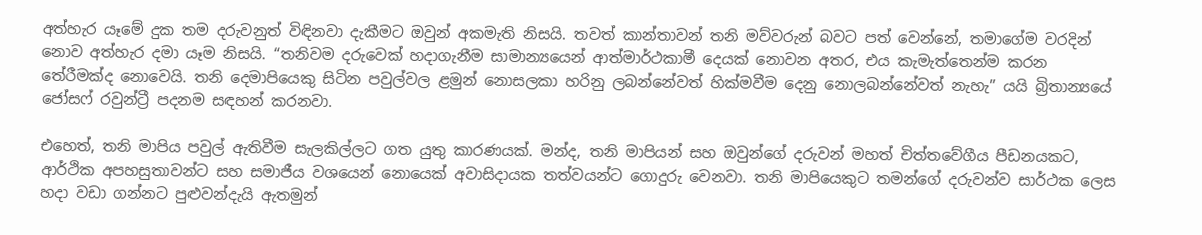අත්හැර යෑමේ දුක තම දරුවනුත් විඳිනවා දැකීමට ඔවුන් අකමැති නිසයි. තවත් කාන්තාවන් තනි මව්වරුන් බවට පත් වෙන්නේ, තමාගේම වරදින් නොව අත්හැර දමා යෑම නිසයි. “තනිවම දරුවෙක් හදාගැනීම සාමාන්‍යයෙන් ආත්මාර්ථකාමී දෙයක් නොවන අතර, එය කැමැත්තෙන්ම කරන තේරීමක්ද නොවෙයි. තනි දෙමාපියෙකු සිටින පවුල්වල ළමුන් නොසලකා හරිනු ලබන්නේවත් හික්මවීම දෙනු නොලබන්නේවත් නැහැ” යයි බ්‍රිතාන්‍යයේ ජෝසෆ් රවුන්ට්‍රී පදනම සඳහන් කරනවා.

එහෙත්, තනි මාපිය පවුල් ඇතිවීම සැලකිල්ලට ගත යුතු කාරණයක්. මන්ද, තනි මාපියන් සහ ඔවුන්ගේ දරුවන් මහත් චිත්තවේගීය පීඩනයකට, ආර්ථික අපහසුතාවන්ට සහ සමාජීය වශයෙන් නොයෙක් අවාසිදායක තත්වයන්ට ගොදුරු වෙනවා. තනි මාපියෙකුට තමන්ගේ දරුවන්ව සාර්ථක ලෙස හදා වඩා ගන්නට පුළුවන්දැයි ඇතමුන්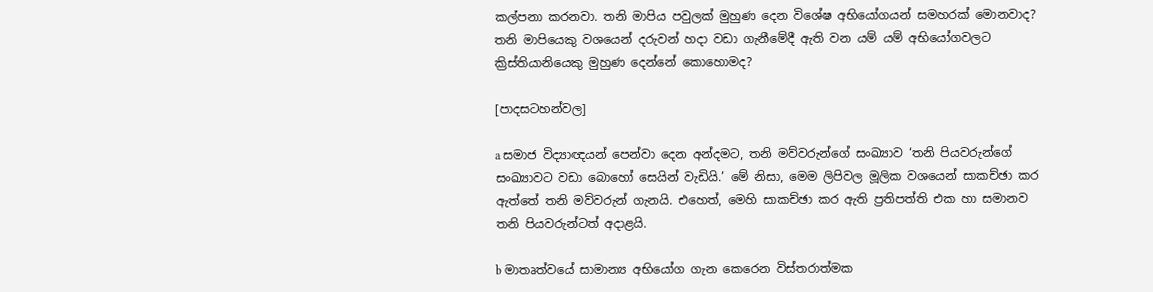කල්පනා කරනවා. තනි මාපිය පවුලක් මුහුණ දෙන විශේෂ අභියෝගයන් සමහරක් මොනවාද? තනි මාපියෙකු වශයෙන් දරුවන් හදා වඩා ගැනීමේදී ඇති වන යම් යම් අභියෝගවලට ක්‍රිස්තියානියෙකු මුහුණ දෙන්නේ කොහොමද?

[පාදසටහන්වල]

a සමාජ විද්‍යාඥයන් පෙන්වා දෙන අන්දමට, තනි මව්වරුන්ගේ සංඛ්‍යාව ‘තනි පියවරුන්ගේ සංඛ්‍යාවට වඩා බොහෝ සෙයින් වැඩියි.’ මේ නිසා, මෙම ලිපිවල මූලික වශයෙන් සාකච්ඡා කර ඇත්තේ තනි මව්වරුන් ගැනයි. එහෙත්, මෙහි සාකච්ඡා කර ඇති ප්‍රතිපත්ති එක හා සමානව තනි පියවරුන්ටත් අදාළයි.

b මාතෘත්වයේ සාමාන්‍ය අභියෝග ගැන කෙරෙන විස්තරාත්මක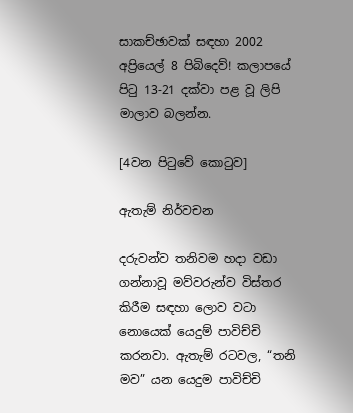සාකච්ඡාවක් සඳහා 2002 අප්‍රියෙල් 8 පිබිදෙව්! කලාපයේ පිටු 13-21 දක්වා පළ වූ ලිපි මාලාව බලන්න.

[4වන පිටුවේ කොටුව]

ඇතැම් නිර්වචන

දරුවන්ව තනිවම හදා වඩා ගන්නාවූ මව්වරුන්ව විස්තර කිරීම සඳහා ලොව වටා නොයෙක් යෙදුම් පාවිච්චි කරනවා. ඇතැම් රටවල, “තනි මව” යන යෙදුම පාවිච්චි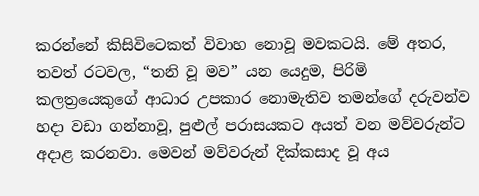කරන්නේ කිසිවිටෙකත් විවාහ නොවූ මවකටයි. මේ අතර, තවත් රටවල, “තනි වූ මව” යන යෙදුම, පිරිමි කලත්‍රයෙකුගේ ආධාර උපකාර නොමැතිව තමන්ගේ දරුවන්ව හදා වඩා ගන්නාවූ, පුළුල් පරාසයකට අයත් වන මව්වරුන්ට අදාළ කරනවා. මෙවන් මව්වරුන් දික්කසාද වූ අය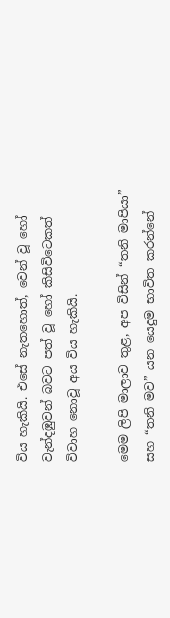විය හැකියි. එසේ නැතහොත්, වෙන් වූ හෝ වැන්දඹුවන් බවට පත් වූ හෝ කිසිවිටෙකත් විවාහ නොවූ අය විය හැකියි.

මෙම ලිපි මාලාව තුළ, අප විසින් “තනි මාපියා” සහ “තනි මව” යන යෙදුම භාවිත කරන්නේ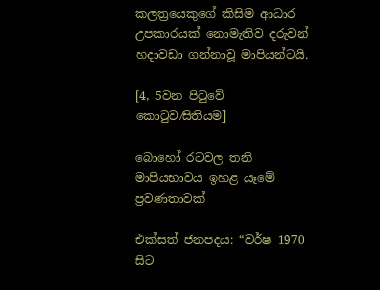කලත්‍රයෙකුගේ කිසිම ආධාර උපකාරයක් නොමැතිව දරුවන් හදාවඩා ගන්නාවූ මාපියන්ටයි.

[4, 5වන පිටුවේ කොටුව⁄සිතියම]

බොහෝ රටවල තනි මාපියභාවය ඉහළ යෑමේ ප්‍රවණතාවක්

එක්සත් ජනපදය: “වර්ෂ 1970 සිට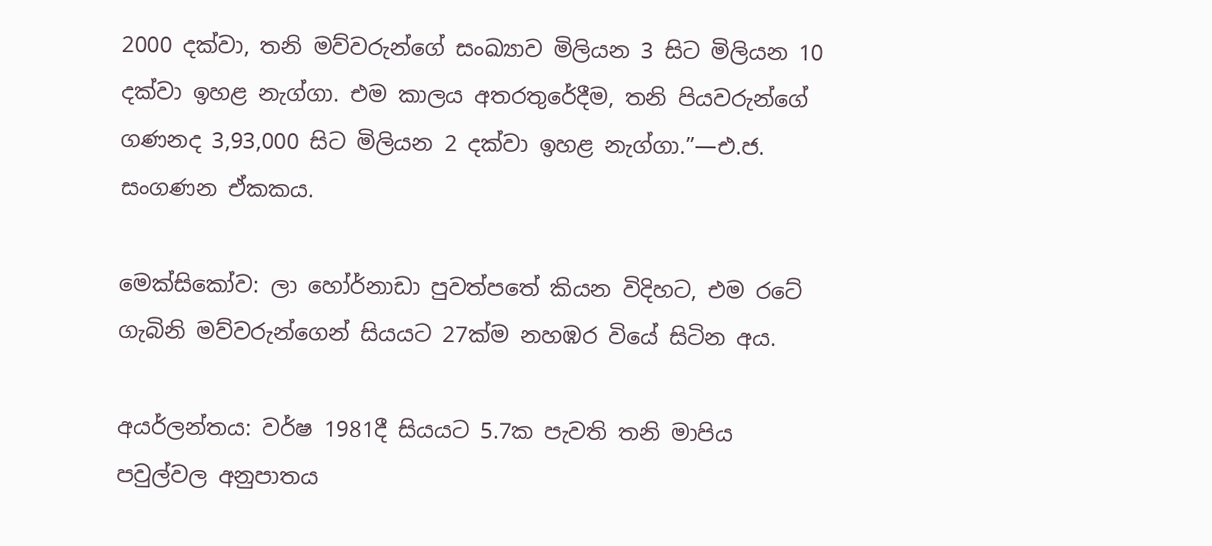2000 දක්වා, තනි මව්වරුන්ගේ සංඛ්‍යාව මිලියන 3 සිට මිලියන 10 දක්වා ඉහළ නැග්ගා. එම කාලය අතරතුරේදීම, තනි පියවරුන්ගේ ගණනද 3,93,000 සිට මිලියන 2 දක්වා ඉහළ නැග්ගා.”—එ.ජ. සංගණන ඒකකය.

මෙක්සිකෝව: ලා හෝර්නාඩා පුවත්පතේ කියන විදිහට, එම රටේ ගැබිනි මව්වරුන්ගෙන් සියයට 27ක්ම නහඹර වියේ සිටින අය.

අයර්ලන්තය: වර්ෂ 1981දී සියයට 5.7ක පැවති තනි මාපිය පවුල්වල අනුපාතය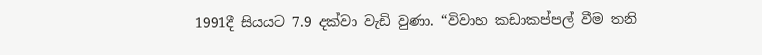1991දී සියයට 7.9 දක්වා වැඩි වුණා. “විවාහ කඩාකප්පල් වීම තනි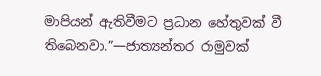මාපියන් ඇතිවීමට ප්‍රධාන හේතුවක් වී තිබෙනවා.”—ජාත්‍යන්තර රාමුවක්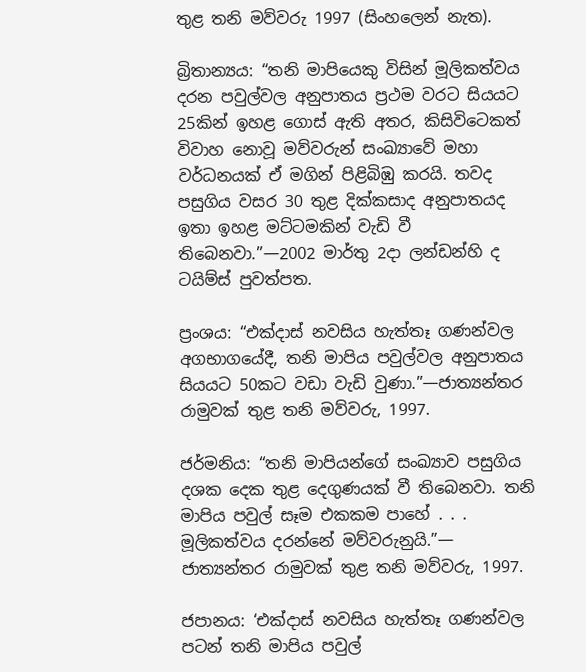තුළ තනි මව්වරු 1997 (සිංහලෙන් නැත).

බ්‍රිතාන්‍යය: “තනි මාපියෙකු විසින් මූලිකත්වය දරන පවුල්වල අනුපාතය ප්‍රථම වරට සියයට 25කින් ඉහළ ගොස් ඇති අතර, කිසිවිටෙකත් විවාහ නොවූ මව්වරුන් සංඛ්‍යාවේ මහා වර්ධනයක් ඒ මගින් පිළිබිඹු කරයි. තවද පසුගිය වසර 30 තුළ දික්කසාද අනුපාතයද ඉතා ඉහළ මට්ටමකින් වැඩි වී තිබෙනවා.”—2002 මාර්තු 2දා ලන්ඩන්හි ද ටයිම්ස් පුවත්පත.

ප්‍රංශය: “එක්දාස් නවසිය හැත්තෑ ගණන්වල අගභාගයේදී, තනි මාපිය පවුල්වල අනුපාතය සියයට 50කට වඩා වැඩි වුණා.”—ජාත්‍යන්තර රාමුවක් තුළ තනි මව්වරු, 1997.

ජර්මනිය: “තනි මාපියන්ගේ සංඛ්‍යාව පසුගිය දශක දෙක තුළ දෙගුණයක් වී තිබෙනවා. තනි මාපිය පවුල් සෑම එකකම පාහේ . . . මූලිකත්වය දරන්නේ මව්වරුනුයි.”— ජාත්‍යන්තර රාමුවක් තුළ තනි මව්වරු, 1997.

ජපානය: ‘එක්දාස් නවසිය හැත්තෑ ගණන්වල පටන් තනි මාපිය පවුල්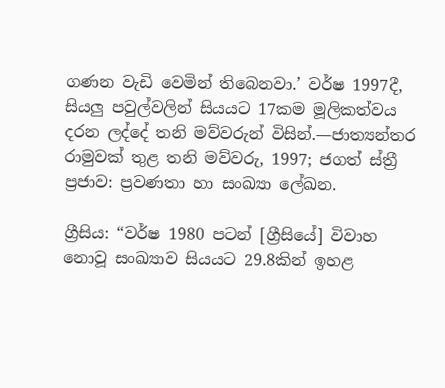ගණන වැඩි වෙමින් තිබෙනවා.’ වර්ෂ 1997දී, සියලු පවුල්වලින් සියයට 17කම මූලිකත්වය දරන ලද්දේ තනි මව්වරුන් විසින්.—ජාත්‍යන්තර රාමුවක් තුළ තනි මව්වරු, 1997; ජගත් ස්ත්‍රී ප්‍රජාව: ප්‍රවණතා හා සංඛ්‍යා ලේඛන.

ග්‍රීසිය: “වර්ෂ 1980 පටන් [ග්‍රීසියේ] විවාහ නොවූ සංඛ්‍යාව සියයට 29.8කින් ඉහළ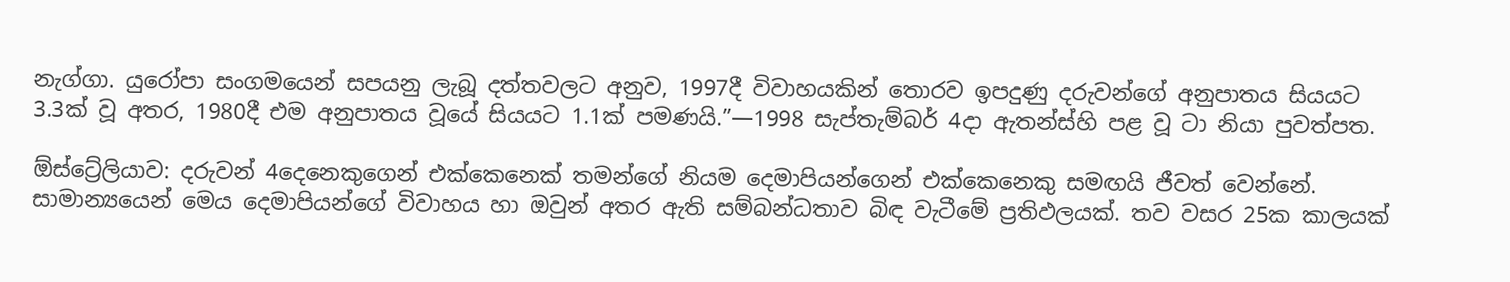නැග්ගා. යුරෝපා සංගමයෙන් සපයනු ලැබූ දත්තවලට අනුව, 1997දී විවාහයකින් තොරව ඉපදුණු දරුවන්ගේ අනුපාතය සියයට 3.3ක් වූ අතර, 1980දී එම අනුපාතය වූයේ සියයට 1.1ක් පමණයි.”—1998 සැප්තැම්බර් 4දා ඇතන්ස්හි පළ වූ ටා නියා පුවත්පත.

ඕස්ට්‍රේලියාව: දරුවන් 4දෙනෙකුගෙන් එක්කෙනෙක් තමන්ගේ නියම දෙමාපියන්ගෙන් එක්කෙනෙකු සමඟයි ජීවත් වෙන්නේ. සාමාන්‍යයෙන් මෙය දෙමාපියන්ගේ විවාහය හා ඔවුන් අතර ඇති සම්බන්ධතාව බිඳ වැටීමේ ප්‍රතිඵලයක්. තව වසර 25ක කාලයක්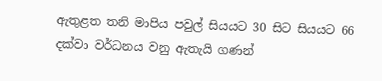ඇතුළත තනි මාපිය පවුල් සියයට 30 සිට සියයට 66 දක්වා වර්ධනය වනු ඇතැයි ගණන්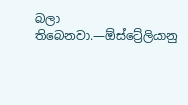බලා තිබෙනවා.—ඕස්ට්‍රේලියානු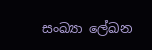සංඛ්‍යා ලේඛන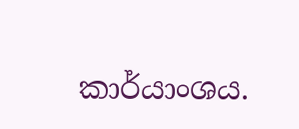කාර්යාංශය.